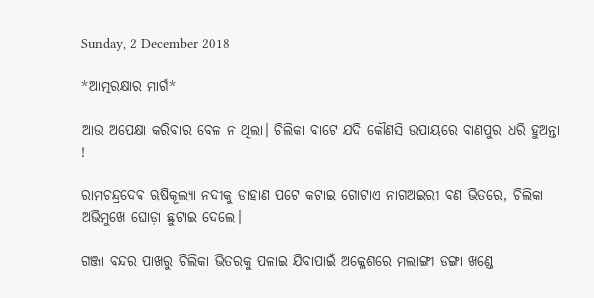Sunday, 2 December 2018

*ଆତ୍ମରକ୍ଷାର ମାର୍ଗ*

ଆଉ ଅପେକ୍ଷା କରିବାର ବେଳ ନ ଥିଲା। ଚିଲିକା ବାଟେ ଯଦି କୌଣସି ଉପାୟରେ ବାଣପୁର ଧରି ହୁଅନ୍ତା !

ରାମଚନ୍ଦ୍ରଦେଵ ଋଷିକୂଲ୍ୟା ନଦୀକୁ ଡାହାଣ ପଟେ କଟାଇ ଗୋଟାଏ ନାଗଅଇରୀ ବଣ ଭିତରେ, ଚିଲିକା ଅଭିମୁଖେ ଘୋଡ଼ା ଛୁଟାଇ ଦେଲେ।

ଗଞ୍ଜା ବନ୍ଦର ପାଖରୁ ଚିଲିକା ଭିତରକୁ ପଳାଇ ଯିବାପାଇଁ ଅକ୍ଳେଶରେ ମଲାଙ୍ଗୀ ଡଙ୍ଗା ଖଣ୍ଡେ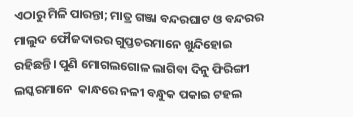ଏଠାରୁ ମିଳି ପାରନ୍ତା; ମାତ୍ର ଗଞ୍ଜା ବନ୍ଦରଘାଟ ଓ ବନ୍ଦରର ମାଲୁଦ ଫୌଜଦାରର ଗୁପ୍ତଚରମାନେ ଖୁନ୍ଦିହୋଇ ରହିଛନ୍ତି। ପୁଣି ମୋଗଲଗୋଳ ଲାଗିବା ଦିନୁ ଫିରିଙ୍ଗୀ ଲସ୍କରମାନେ  କାନ୍ଧରେ ନଳୀ ବନ୍ଧୁକ ପକାଇ ଟହଲ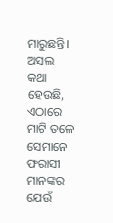ମାରୁଛନ୍ତି। ଅସଲ କଥା ହେଉଛି, ଏଠାରେ ମାଟି ତଳେ ସେମାନେ ଫରାସୀ ମାନଙ୍କର ଯେଉଁ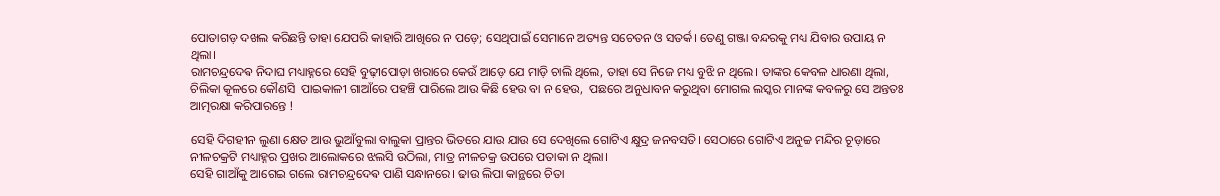ପୋତାଗଡ଼ ଦଖଲ କରିଛନ୍ତି ତାହା ଯେପରି କାହାରି ଆଖିରେ ନ ପଡ଼େ; ସେଥିପାଇଁ ସେମାନେ ଅତ୍ୟନ୍ତ ସଚେତନ ଓ ସତର୍କ। ତେଣୁ ଗଞ୍ଜା ବନ୍ଦରକୁ ମଧ୍ୟ ଯିବାର ଉପାୟ ନ ଥିଲା।
ରାମଚନ୍ଦ୍ରଦେଵ ନିଦାଘ ମଧ୍ୟାହ୍ନରେ ସେହି ବୁଢ଼ୀପୋଡ଼ା ଖରାରେ କେଉଁ ଆଡ଼େ ଯେ ମାଡ଼ି ଚାଲି ଥିଲେ, ତାହା ସେ ନିଜେ ମଧ୍ୟ ବୁଝି ନ ଥିଲେ। ତାଙ୍କର କେବଳ ଧାରଣା ଥିଲା, ଚିଲିକା କୂଳରେ କୌଣସି  ପାଇକାଳୀ ଗାଆଁରେ ପହଞ୍ଚି ପାରିଲେ ଆଉ କିଛି ହେଉ ବା ନ ହେଉ,  ପଛରେ ଅନୁଧାବନ କରୁଥିବା ମୋଗଲ ଲସ୍କର ମାନଙ୍କ କବଳରୁ ସେ ଅନ୍ତତଃ ଆତ୍ମରକ୍ଷା କରିପାରନ୍ତେ !

ସେହି ଦିଗହୀନ ଲୁଣା କ୍ଷେତ ଆଉ ଭୁଆଁବୁଲା ବାଲୁକା ପ୍ରାନ୍ତର ଭିତରେ ଯାଉ ଯାଉ ସେ ଦେଖିଲେ ଗୋଟିଏ କ୍ଷୁଦ୍ର ଜନବସତି। ସେଠାରେ ଗୋଟିଏ ଅନୁଚ୍ଚ ମନ୍ଦିର ଚୂଡ଼ାରେ ନୀଳଚକ୍ରଟି ମଧ୍ୟାହ୍ନର ପ୍ରଖର ଆଲୋକରେ ଝଲସି ଉଠିଲା, ମାତ୍ର ନୀଳଚକ୍ର ଉପରେ ପତାକା ନ ଥିଲା।
ସେହି ଗାଆଁକୁ ଆଗେଇ ଗଲେ ରାମଚନ୍ଦ୍ରଦେଵ ପାଣି ସନ୍ଧାନରେ। ଢାଉ ଲିପା କାନ୍ଥରେ ଚିତା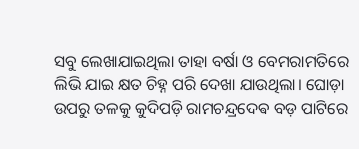ସବୁ ଲେଖାଯାଇଥିଲା ତାହା ବର୍ଷା ଓ ବେମରାମତିରେ ଲିଭି ଯାଇ କ୍ଷତ ଚିହ୍ନ ପରି ଦେଖା ଯାଉଥିଲା। ଘୋଡ଼ା ଉପରୁ ତଳକୁ କୁଦିପଡ଼ି ରାମଚନ୍ଦ୍ରଦେଵ ବଡ଼ ପାଟିରେ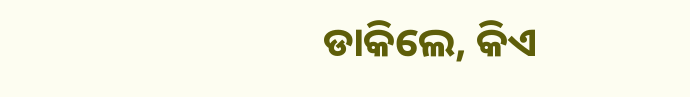ଡାକିଲେ, କିଏ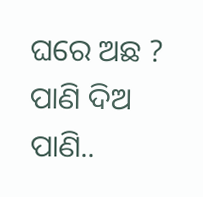ଘରେ ଅଛ ? ପାଣି ଦିଅ ପାଣି..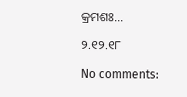କ୍ରମଶଃ...

୨.୧୨.୧୮

No comments: